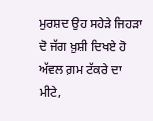ਮੁਰਸ਼ਦ ਉਹ ਸਹੇੜੇ ਜਿਹੜਾ ਦੋ ਜੱਗ ਖ਼ੁਸ਼ੀ ਦਿਖਏ ਹੋ ਅੱਵਲ ਗ਼ਮ ਟੱਕਰੇ ਦਾ ਮੀਟੇ,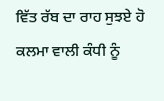ਵਿੱਤ ਰੱਬ ਦਾ ਰਾਹ ਸੁਝਏ ਹੋ ਕਲਮਾ ਵਾਲੀ ਕੰਧੀ ਨੂੰ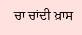ਚਾ ਚਾਂਦੀ ਖ਼ਾਸ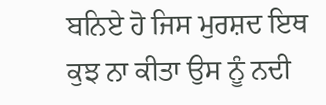ਬਨਿਏ ਹੋ ਜਿਸ ਮੁਰਸ਼ਦ ਇਥ ਕੁਝ ਨਾ ਕੀਤਾ ਉਸ ਨੂੰ ਨਦੀ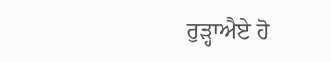ਰੁੜ੍ਹਾਐਏ ਹੋ